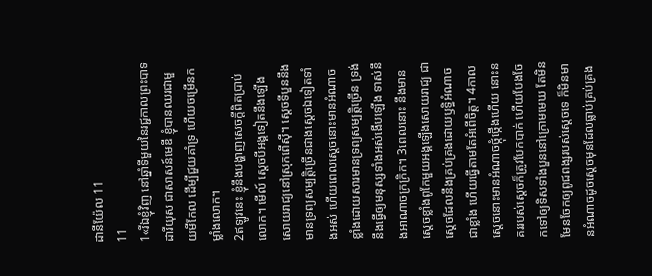ដានីយ៉ែល 11
11
1«រីឯខ្ញុំវិញ នៅឆ្នាំទីមួយនៃរជ្ជកាលព្រះបាទដារីយុស ជាសាសន៍មេឌី ខ្ញុំបានឈរជាមួយមីកែល ដើម្បីជួយគាំទ្រ ហើយចម្រើនកម្លាំងលោក។
2ឥឡូវនេះ ខ្ញុំនឹងបង្ហាញសេចក្ដីពិតប្រាប់លោក។ មើល៍ ស្តេចបីអង្គទៀតនឹងឡើងសោយរាជ្យនៅស្រុកពើស៊ី។ ស្តេចទីបួននឹងមានទ្រព្យសម្បត្តិច្រើនជាងស្ដេចឯទៀតទាំងអស់ ហើយពេលស្ដេចនោះមានអំណាចខ្លាំងដោយសារមានទ្រព្យសម្បត្តិច្រើន ទ្រង់នឹងធ្វើឲ្យមនុស្សទាំងអស់ងើបឡើង ទាស់នឹងអាណាចក្រក្រិក។ 3ពេលនោះ នឹងមានស្តេចខ្លាំងពូកែមួយអង្គឡើងសោយរាជ្យ ជាស្តេចដែលនឹងគ្រប់គ្រងដោយឫទ្ធិអំណាចជាខ្លាំង ហើយធ្វើតាមតែអំពើចិត្ត។ 4កាលស្តេចនោះមានអំណាចថ្កុំថ្កើងហើយ នោះនគររបស់ស្ដេចក៏ត្រូវបែកបាក់ ហើយបែងចែកទៅឲ្យទិសទាំងបួននៅក្រោមមេឃ តែមិនមែនចែកឲ្យពូជពង្សរបស់ស្តេចទេ ក៏មិនមានអំណាចដូចស្តេចមុនដែលធ្លាប់គ្រប់គ្រង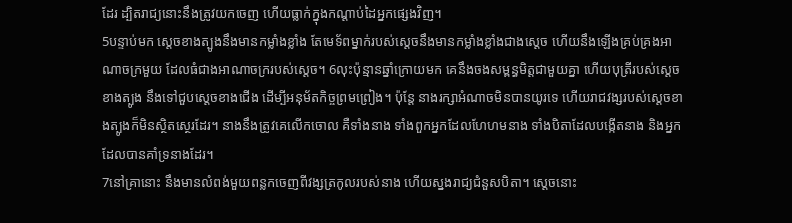ដែរ ដ្បិតរាជ្យនោះនឹងត្រូវយកចេញ ហើយធ្លាក់ក្នុងកណ្ដាប់ដៃអ្នកផ្សេងវិញ។
5បន្ទាប់មក ស្តេចខាងត្បូងនឹងមានកម្លាំងខ្លាំង តែមេទ័ពម្នាក់របស់ស្ដេចនឹងមានកម្លាំងខ្លាំងជាងស្ដេច ហើយនឹងឡើងគ្រប់គ្រងអាណាចក្រមួយ ដែលធំជាងអាណាចក្ររបស់ស្ដេច។ 6លុះប៉ុន្មានឆ្នាំក្រោយមក គេនឹងចងសម្ពន្ធមិត្តជាមួយគ្នា ហើយបុត្រីរបស់ស្តេចខាងត្បូង នឹងទៅជួបស្តេចខាងជើង ដើម្បីអនុម័តកិច្ចព្រមព្រៀង។ ប៉ុន្ដែ នាងរក្សាអំណាចមិនបានយូរទេ ហើយរាជវង្សរបស់ស្ដេចខាងត្បូងក៏មិនស្ថិតស្ថេរដែរ។ នាងនឹងត្រូវគេលើកចោល គឺទាំងនាង ទាំងពួកអ្នកដែលហែហមនាង ទាំងបិតាដែលបង្កើតនាង និងអ្នកដែលបានគាំទ្រនាងដែរ។
7នៅគ្រានោះ នឹងមានលំពង់មួយពន្លកចេញពីវង្សត្រកូលរបស់នាង ហើយស្នងរាជ្យជំនួសបិតា។ ស្តេចនោះ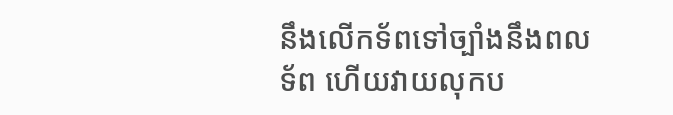នឹងលើកទ័ពទៅច្បាំងនឹងពលទ័ព ហើយវាយលុកប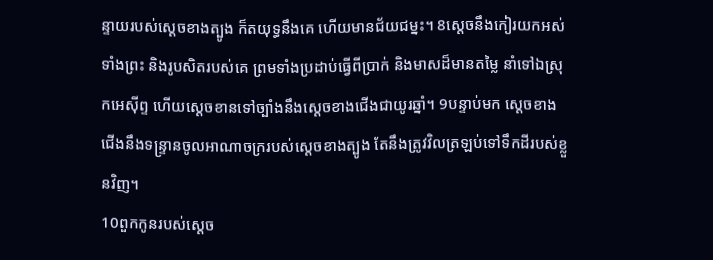ន្ទាយរបស់ស្ដេចខាងត្បូង ក៏តយុទ្ធនឹងគេ ហើយមានជ័យជម្នះ។ 8ស្ដេចនឹងកៀរយកអស់ទាំងព្រះ និងរូបសិតរបស់គេ ព្រមទាំងប្រដាប់ធ្វើពីប្រាក់ និងមាសដ៏មានតម្លៃ នាំទៅឯស្រុកអេស៊ីព្ទ ហើយស្ដេចខានទៅច្បាំងនឹងស្តេចខាងជើងជាយូរឆ្នាំ។ 9បន្ទាប់មក ស្តេចខាងជើងនឹងទន្ទ្រានចូលអាណាចក្ររបស់ស្តេចខាងត្បូង តែនឹងត្រូវវិលត្រឡប់ទៅទឹកដីរបស់ខ្លួនវិញ។
10ពួកកូនរបស់ស្តេច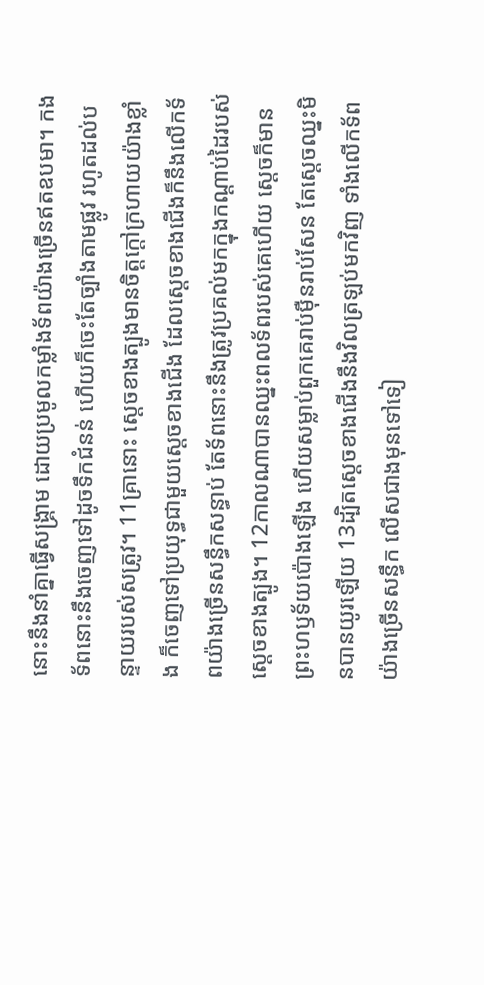នោះនឹងនាំគ្នាធ្វើសង្គ្រាម ដោយប្រមូលកម្លាំងទ័ពយ៉ាងច្រើនឥតឧបមា។ កងទ័ពនោះនឹងចេញទៅដូចទឹកជំនន់ ហើយក៏ចេះតែច្បាំងតាមផ្លូវ រហូតដល់បន្ទាយរបស់សត្រូវ។ 11គ្រានោះ ស្តេចខាងត្បូងមានចិត្តក្ដៅក្រហាយយ៉ាងខ្លាំង ក៏ចេញទៅប្រយុទ្ធជាមួយស្តេចខាងជើង ដែលស្ដេចខាងជើងក៏នឹងលើកទ័ពយ៉ាងច្រើនសន្ធឹកសន្ធាប់ តែទ័ពនោះនឹងត្រូវប្រគល់មកក្នុងកណ្ដាប់ដៃរបស់ស្តេចខាងត្បូង។ 12កាលណាបានឈ្នះពលទ័ពរបស់គេហើយ ស្ដេចក៏មានព្រះហឫទ័យប៉ោងឡើង ហើយសម្លាប់ពួកគេរាប់ម៉ឺនរាប់សែន តែស្ដេចឈ្នះមិនបានយូរឡើយ 13ដ្បិតស្តេចខាងជើងនឹងវិលត្រឡប់មកវិញ ទាំងលើកទ័ពយ៉ាងច្រើនសន្ធឹក លើសជាងមុនទៅទៀ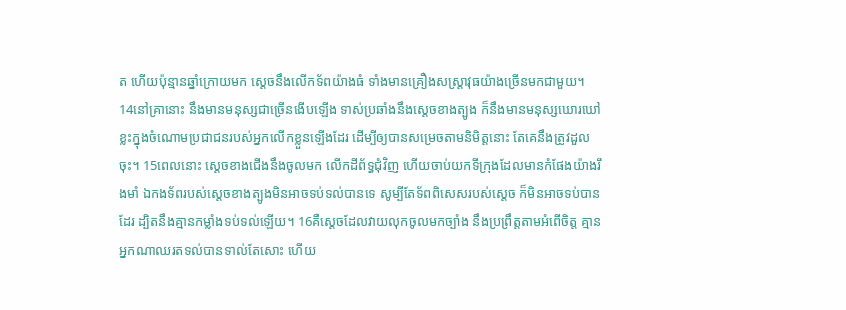ត ហើយប៉ុន្មានឆ្នាំក្រោយមក ស្ដេចនឹងលើកទ័ពយ៉ាងធំ ទាំងមានគ្រឿងសស្ត្រាវុធយ៉ាងច្រើនមកជាមួយ។
14នៅគ្រានោះ នឹងមានមនុស្សជាច្រើនងើបឡើង ទាស់ប្រឆាំងនឹងស្តេចខាងត្បូង ក៏នឹងមានមនុស្សឃោរឃៅខ្លះក្នុងចំណោមប្រជាជនរបស់អ្នកលើកខ្លួនឡើងដែរ ដើម្បីឲ្យបានសម្រេចតាមនិមិត្តនោះ តែគេនឹងត្រូវដួលចុះ។ 15ពេលនោះ ស្តេចខាងជើងនឹងចូលមក លើកដីព័ទ្ធជុំវិញ ហើយចាប់យកទីក្រុងដែលមានកំផែងយ៉ាងរឹងមាំ ឯកងទ័ពរបស់ស្ដេចខាងត្បូងមិនអាចទប់ទល់បានទេ សូម្បីតែទ័ពពិសេសរបស់ស្តេច ក៏មិនអាចទប់បានដែរ ដ្បិតនឹងគ្មានកម្លាំងទប់ទល់ឡើយ។ 16គឺស្តេចដែលវាយលុកចូលមកច្បាំង នឹងប្រព្រឹត្តតាមអំពើចិត្ត គ្មានអ្នកណាឈរតទល់បានទាល់តែសោះ ហើយ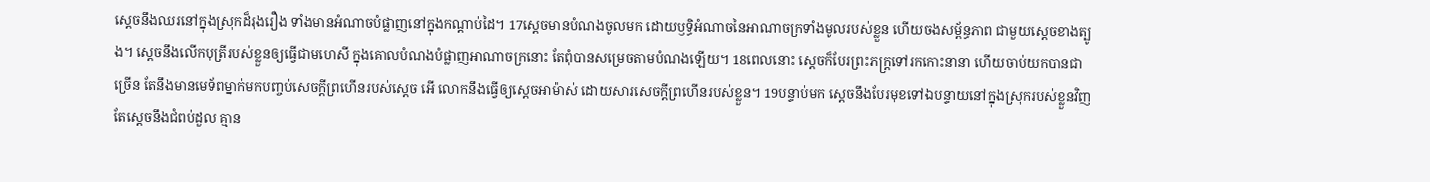ស្ដេចនឹងឈរនៅក្នុងស្រុកដ៏រុងរឿង ទាំងមានអំណាចបំផ្លាញនៅក្នុងកណ្ដាប់ដៃ។ 17ស្ដេចមានបំណងចូលមក ដោយឫទ្ធិអំណាចនៃអាណាចក្រទាំងមូលរបស់ខ្លួន ហើយចងសម្ព័ន្ធភាព ជាមួយស្ដេចខាងត្បូង។ ស្ដេចនឹងលើកបុត្រីរបស់ខ្លួនឲ្យធ្វើជាមហេសី ក្នុងគោលបំណងបំផ្លាញអាណាចក្រនោះ តែពុំបានសម្រេចតាមបំណងឡើយ។ 18ពេលនោះ ស្ដេចក៏បែរព្រះភក្ត្រទៅរកកោះនានា ហើយចាប់យកបានជាច្រើន តែនឹងមានមេទ័ពម្នាក់មកបញ្ចប់សេចក្ដីព្រហើនរបស់ស្ដេច អើ លោកនឹងធ្វើឲ្យស្ដេចអាម៉ាស់ ដោយសារសេចក្ដីព្រហើនរបស់ខ្លួន។ 19បន្ទាប់មក ស្ដេចនឹងបែរមុខទៅឯបន្ទាយនៅក្នុងស្រុករបស់ខ្លួនវិញ តែស្ដេចនឹងជំពប់ដួល គ្មាន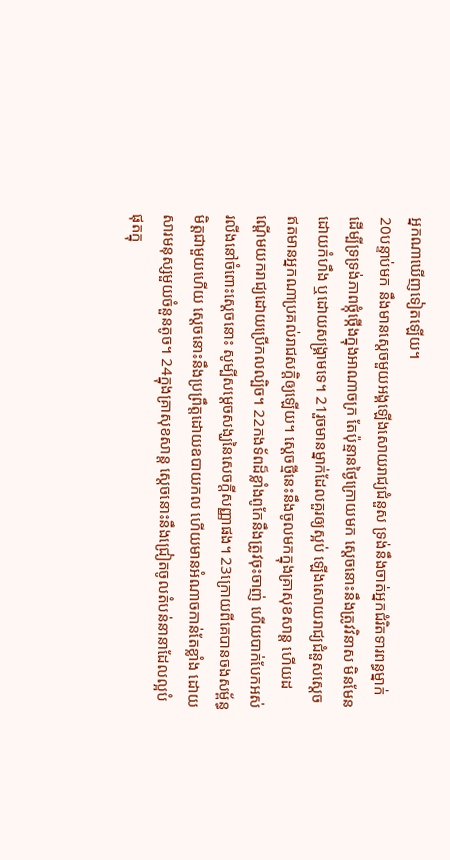អ្នកណាឃើញទៀតឡើយ។
20បន្ទាប់មក នឹងមានស្តេចមួយអង្គឡើងសោយរាជ្យជំនួស ទ្រង់នឹងចាត់អ្នកជំរិតទារពន្ធម្នាក់ ដើម្បីទ្រទ្រង់ភាពថ្កុំថ្កើងក្នុងអាណាចក្រ តែប៉ុន្មានថ្ងៃក្រោយមក ស្ដេចនោះនឹងត្រូវវិនាស មិនមែនដោយកំហឹង ឬដោយសង្គ្រាមទេ។ 21រួចមានម្នាក់ដែលគួរឲ្យស្អប់ ឡើងសោយរាជ្យជំនួសស្ដេច ឥតមានអ្នកណាប្រគល់រាជសក្តិឲ្យឡើយ។ ស្ដេចថ្មីនេះនឹងចូលមកក្នុងគ្រាសុខសាន្ត ហើយដណ្ដើមយករាជ្យដោយប្រើកលល្បិច។ 22កងទ័ពដ៏ខ្លាំងពូកែនឹងត្រូវចុះចាញ់ ហើយបាក់បែកអស់រលីងនៅចំពោះស្ដេចនោះ សូម្បីសម្ដេចសង្ឃនៃសេចក្ដីសញ្ញាផង។ 23ក្រោយពីគេបានចងសម្ព័ន្ធមិត្តជាមួយហើយ ស្ដេចនោះនឹងប្រព្រឹត្តដោយឧបាយកល ហើយមានអំណាចកាន់តែខ្លាំង ដោយសារមនុស្សមួយចំនួនតូច។ 24ក្នុងគ្រាសុខសាន្ត ស្ដេចនោះនឹងជ្រៀតចូលតំបន់នានាដែលល្អបំផុតក្នុ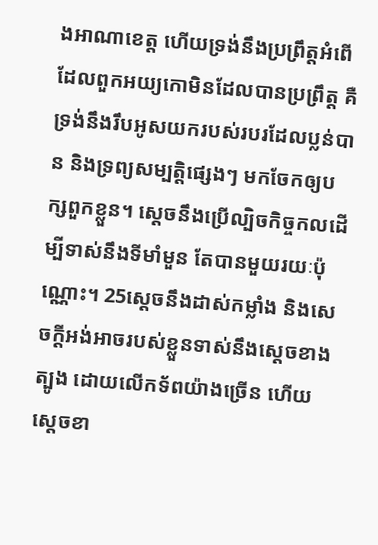ងអាណាខេត្ត ហើយទ្រង់នឹងប្រព្រឹត្តអំពើដែលពួកអយ្យកោមិនដែលបានប្រព្រឹត្ត គឺទ្រង់នឹងរឹបអូសយករបស់របរដែលប្លន់បាន និងទ្រព្យសម្បត្តិផ្សេងៗ មកចែកឲ្យបក្សពួកខ្លួន។ ស្ដេចនឹងប្រើល្បិចកិច្ចកលដើម្បីទាស់នឹងទីមាំមួន តែបានមួយរយៈប៉ុណ្ណោះ។ 25ស្ដេចនឹងដាស់កម្លាំង និងសេចក្ដីអង់អាចរបស់ខ្លួនទាស់នឹងស្តេចខាងត្បូង ដោយលើកទ័ពយ៉ាងច្រើន ហើយស្តេចខា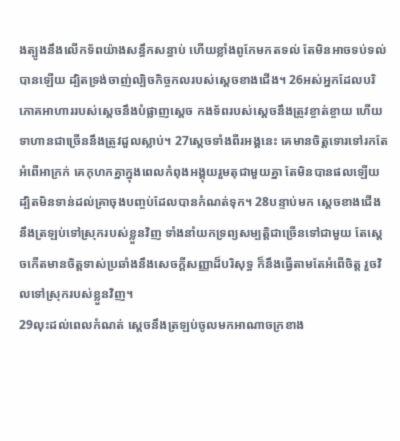ងត្បូងនឹងលើកទ័ពយ៉ាងសន្ធឹកសន្ធាប់ ហើយខ្លាំងពូកែមកតទល់ តែមិនអាចទប់ទល់បានឡើយ ដ្បិតទ្រង់ចាញ់ល្បិចកិច្ចកលរបស់ស្ដេចខាងជើង។ 26អស់អ្នកដែលបរិភោគអាហាររបស់ស្ដេចនឹងបំផ្លាញស្ដេច កងទ័ពរបស់ស្ដេចនឹងត្រូវខ្ចាត់ខ្ចាយ ហើយទាហានជាច្រើននឹងត្រូវដួលស្លាប់។ 27ស្តេចទាំងពីរអង្គនេះ គេមានចិត្តទោរទៅរកតែអំពើអាក្រក់ គេកុហកគ្នាក្នុងពេលកំពុងអង្គុយរួមតុជាមួយគ្នា តែមិនបានផលឡើយ ដ្បិតមិនទាន់ដល់គ្រាចុងបញ្ចប់ដែលបានកំណត់ទុក។ 28បន្ទាប់មក ស្ដេចខាងជើងនឹងត្រឡប់ទៅស្រុករបស់ខ្លួនវិញ ទាំងនាំយកទ្រព្យសម្បត្តិជាច្រើនទៅជាមួយ តែស្ដេចកើតមានចិត្តទាស់ប្រឆាំងនឹងសេចក្ដីសញ្ញាដ៏បរិសុទ្ធ ក៏នឹងធ្វើតាមតែអំពើចិត្ត រួចវិលទៅស្រុករបស់ខ្លួនវិញ។
29លុះដល់ពេលកំណត់ ស្ដេចនឹងត្រឡប់ចូលមកអាណាចក្រខាង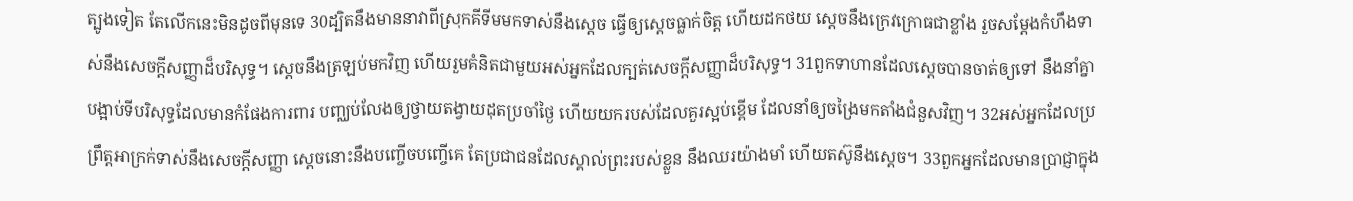ត្បូងទៀត តែលើកនេះមិនដូចពីមុនទេ 30ដ្បិតនឹងមាននាវាពីស្រុកគីទីមមកទាស់នឹងស្ដេច ធ្វើឲ្យស្ដេចធ្លាក់ចិត្ត ហើយដកថយ ស្ដេចនឹងក្រេវក្រោធជាខ្លាំង រួចសម្ដែងកំហឹងទាស់នឹងសេចក្ដីសញ្ញាដ៏បរិសុទ្ធ។ ស្ដេចនឹងត្រឡប់មកវិញ ហើយរួមគំនិតជាមួយអស់អ្នកដែលក្បត់សេចក្ដីសញ្ញាដ៏បរិសុទ្ធ។ 31ពួកទាហានដែលស្ដេចបានចាត់ឲ្យទៅ នឹងនាំគ្នាបង្អាប់ទីបរិសុទ្ធដែលមានកំផែងការពារ បញ្ឈប់លែងឲ្យថ្វាយតង្វាយដុតប្រចាំថ្ងៃ ហើយយករបស់ដែលគួរស្អប់ខ្ពើម ដែលនាំឲ្យចង្រៃមកតាំងជំនួសវិញ។ 32អស់អ្នកដែលប្រព្រឹត្តអាក្រក់ទាស់នឹងសេចក្ដីសញ្ញា ស្ដេចនោះនឹងបញ្ចើចបញ្ចើគេ តែប្រជាជនដែលស្គាល់ព្រះរបស់ខ្លួន នឹងឈរយ៉ាងមាំ ហើយតស៊ូនឹងស្ដេច។ 33ពួកអ្នកដែលមានប្រាជ្ញាក្នុង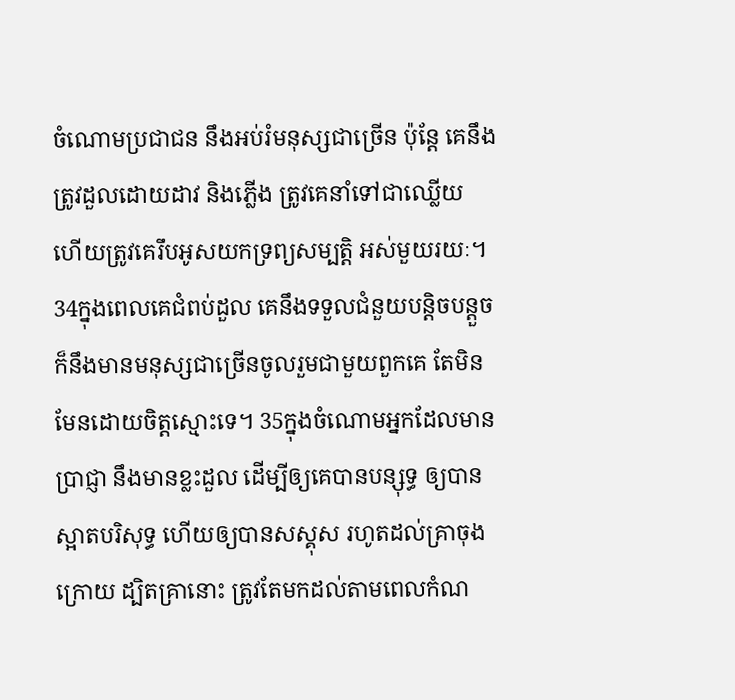ចំណោមប្រជាជន នឹងអប់រំមនុស្សជាច្រើន ប៉ុន្តែ គេនឹងត្រូវដួលដោយដាវ និងភ្លើង ត្រូវគេនាំទៅជាឈ្លើយ ហើយត្រូវគេរឹបអូសយកទ្រព្យសម្បត្តិ អស់មួយរយៈ។ 34ក្នុងពេលគេជំពប់ដួល គេនឹងទទួលជំនួយបន្តិចបន្តួច ក៏នឹងមានមនុស្សជាច្រើនចូលរួមជាមួយពួកគេ តែមិនមែនដោយចិត្តស្មោះទេ។ 35ក្នុងចំណោមអ្នកដែលមានប្រាជ្ញា នឹងមានខ្លះដួល ដើម្បីឲ្យគេបានបន្សុទ្ធ ឲ្យបានស្អាតបរិសុទ្ធ ហើយឲ្យបានសស្គុស រហូតដល់គ្រាចុងក្រោយ ដ្បិតគ្រានោះ ត្រូវតែមកដល់តាមពេលកំណ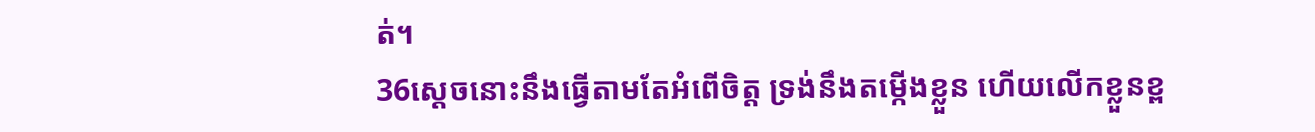ត់។
36ស្តេចនោះនឹងធ្វើតាមតែអំពើចិត្ត ទ្រង់នឹងតម្កើងខ្លួន ហើយលើកខ្លួនខ្ព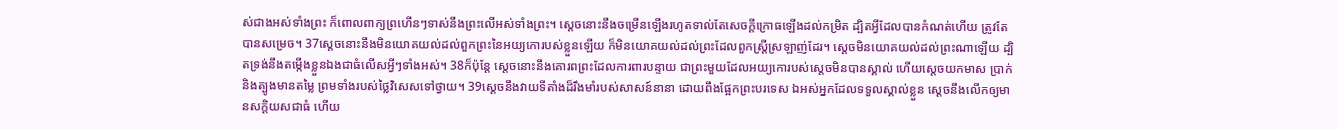ស់ជាងអស់ទាំងព្រះ ក៏ពោលពាក្យព្រហើនៗទាស់នឹងព្រះលើអស់ទាំងព្រះ។ ស្ដេចនោះនឹងចម្រើនឡើងរហូតទាល់តែសេចក្ដីក្រោធឡើងដល់កម្រិត ដ្បិតអ្វីដែលបានកំណត់ហើយ ត្រូវតែបានសម្រេច។ 37ស្ដេចនោះនឹងមិនយោគយល់ដល់ពួកព្រះនៃអយ្យកោរបស់ខ្លួនឡើយ ក៏មិនយោគយល់ដល់ព្រះដែលពួកស្ដ្រីស្រឡាញ់ដែរ។ ស្ដេចមិនយោគយល់ដល់ព្រះណាឡើយ ដ្បិតទ្រង់នឹងតម្កើងខ្លួនឯងជាធំលើសអ្វីៗទាំងអស់។ 38ក៏ប៉ុន្ដែ ស្ដេចនោះនឹងគោរពព្រះដែលការពារបន្ទាយ ជាព្រះមួយដែលអយ្យកោរបស់ស្ដេចមិនបានស្គាល់ ហើយស្ដេចយកមាស ប្រាក់ និងត្បូងមានតម្លៃ ព្រមទាំងរបស់ថ្លៃវិសេសទៅថ្វាយ។ 39ស្ដេចនឹងវាយទីតាំងដ៏រឹងមាំរបស់សាសន៍នានា ដោយពឹងផ្អែកព្រះបរទេស ឯអស់អ្នកដែលទទួលស្គាល់ខ្លួន ស្ដេចនឹងលើកឲ្យមានសក្តិយសជាធំ ហើយ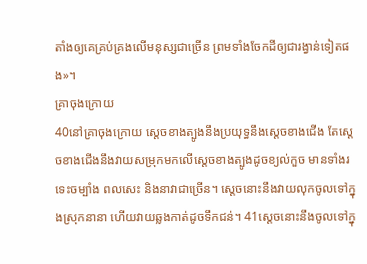តាំងឲ្យគេគ្រប់គ្រងលើមនុស្សជាច្រើន ព្រមទាំងចែកដីឲ្យជារង្វាន់ទៀតផង»។
គ្រាចុងក្រោយ
40នៅគ្រាចុងក្រោយ ស្តេចខាងត្បូងនឹងប្រយុទ្ធនឹងស្ដេចខាងជើង តែស្តេចខាងជើងនឹងវាយសម្រុកមកលើស្ដេចខាងត្បូងដូចខ្យល់កួច មានទាំងរទេះចម្បាំង ពលសេះ និងនាវាជាច្រើន។ ស្ដេចនោះនឹងវាយលុកចូលទៅក្នុងស្រុកនានា ហើយវាយឆ្លងកាត់ដូចទឹកជន់។ 41ស្ដេចនោះនឹងចូលទៅក្នុ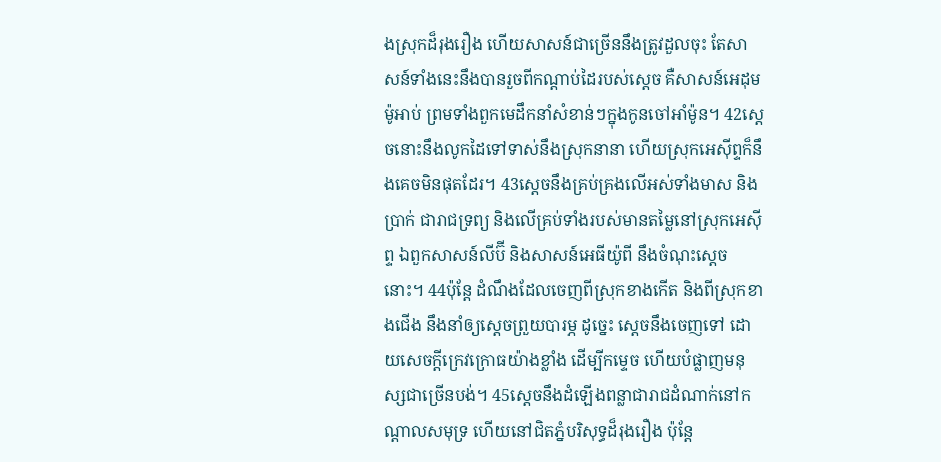ងស្រុកដ៏រុងរឿង ហើយសាសន៍ជាច្រើននឹងត្រូវដួលចុះ តែសាសន៍ទាំងនេះនឹងបានរួចពីកណ្ដាប់ដៃរបស់ស្ដេច គឺសាសន៍អេដុម ម៉ូអាប់ ព្រមទាំងពួកមេដឹកនាំសំខាន់ៗក្នុងកូនចៅអាំម៉ូន។ 42ស្ដេចនោះនឹងលូកដៃទៅទាស់នឹងស្រុកនានា ហើយស្រុកអេស៊ីព្ទក៏នឹងគេចមិនផុតដែរ។ 43ស្ដេចនឹងគ្រប់គ្រងលើអស់ទាំងមាស និងប្រាក់ ជារាជទ្រព្យ និងលើគ្រប់ទាំងរបស់មានតម្លៃនៅស្រុកអេស៊ីព្ទ ឯពួកសាសន៍លីប៊ី និងសាសន៍អេធីយ៉ូពី នឹងចំណុះស្ដេចនោះ។ 44ប៉ុន្ដែ ដំណឹងដែលចេញពីស្រុកខាងកើត និងពីស្រុកខាងជើង នឹងនាំឲ្យស្ដេចព្រួយបារម្ភ ដូច្នេះ ស្ដេចនឹងចេញទៅ ដោយសេចក្ដីក្រេវក្រោធយ៉ាងខ្លាំង ដើម្បីកម្ទេច ហើយបំផ្លាញមនុស្សជាច្រើនបង់។ 45ស្ដេចនឹងដំឡើងពន្លាជារាជដំណាក់នៅកណ្ដាលសមុទ្រ ហើយនៅជិតភ្នំបរិសុទ្ធដ៏រុងរឿង ប៉ុន្តែ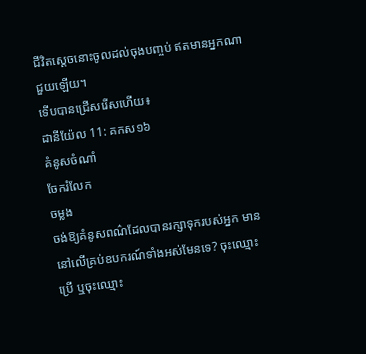ជីវិតស្ដេចនោះចូលដល់ចុងបញ្ចប់ ឥតមានអ្នកណាជួយឡើយ។
ទើបបានជ្រើសរើសហើយ៖
ដានីយ៉ែល 11: គកស១៦
គំនូសចំណាំ
ចែករំលែក
ចម្លង
ចង់ឱ្យគំនូសពណ៌ដែលបានរក្សាទុករបស់អ្នក មាននៅលើគ្រប់ឧបករណ៍ទាំងអស់មែនទេ? ចុះឈ្មោះប្រើ ឬចុះឈ្មោះ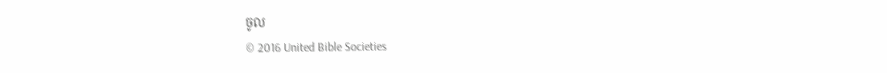ចូល
© 2016 United Bible Societies